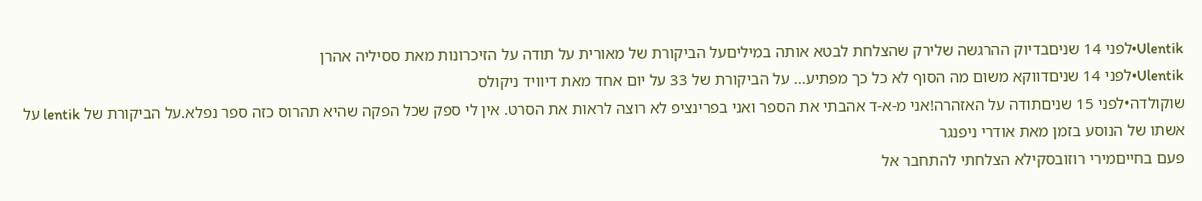Ulentik•לפני 14 שניםבדיוק ההרגשה שלירק שהצלחת לבטא אותה במיליםעל הביקורת של מאורית על תודה על הזיכרונות מאת ססיליה אהרן
Ulentik•לפני 14 שניםדווקא משום מה הסוף לא כל כך מפתיע... על הביקורת של 33 על יום אחד מאת דיוויד ניקולס
שוקולדה•לפני 15 שניםתודה על האזהרה!אני מ-א-ד אהבתי את הספר ואני בפרינציפ לא רוצה לראות את הסרט. אין לי ספק שכל הפקה שהיא תהרוס כזה ספר נפלא.על הביקורת של lentik על אשתו של הנוסע בזמן מאת אודרי ניפנגר
פעם בחייםמירי רוזובסקילא הצלחתי להתחבר אל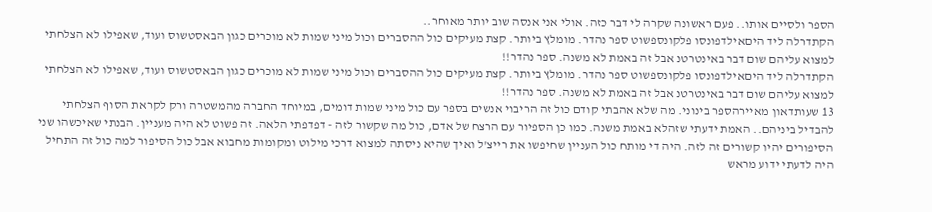הספר ולסיים אותו.. פעם ראשונה שקרה לי דבר כזה. אולי אני אנסה שוב יותר מאוחר..
הקתדרלה ליד היםאילדפונסו פלקונספשוט ספר נהדר. מומלץ ביותר. קצת מעיקים כול ההסברים וכול מיני שמות לא מוכרים כגון הבאסטשוס ועוד, שאפילו לא הצלחתי למצוא עליהם שום דבר באינטרטנ אבל זה באמת לא משנה. ספר נהדר!!
הקתדרלה ליד היםאילדפונסו פלקונספשוט ספר נהדר. מומלץ ביותר. קצת מעיקים כול ההסברים וכול מיני שמות לא מוכרים כגון הבאסטשוס ועוד, שאפילו לא הצלחתי למצוא עליהם שום דבר באינטרטנ אבל זה באמת לא משנה. ספר נהדר!!
13 שעותדאון מאיירהספר בינוני. מה שלא אהבתי קודם כול זה הריבוי אנשים בספר עם כול מיני שמות דומים, במיוחד החברה מהמשטרה ורק לקראת הסוף הצלחתי להבדיל ביניהם.. האמת ידעתי שזהלא באמת משנה. כמו כן הספיור עם הרצח של אדם, כול מה שקשור לזה - דפדפתי הלאה. זה פשוט לא היה מעניין. הבנתי שאיכשהו שני הסיפורים יהיו קשורים זה לזה. היה די מותח כול העניין שחיפשו את רייצ'ל ואיך שהיא ניסתה למצוא דרכי מילוט ומקומות מחבוא אבל כול הסיפור למה כול זה התחיל היה לדעתי ידוע מראש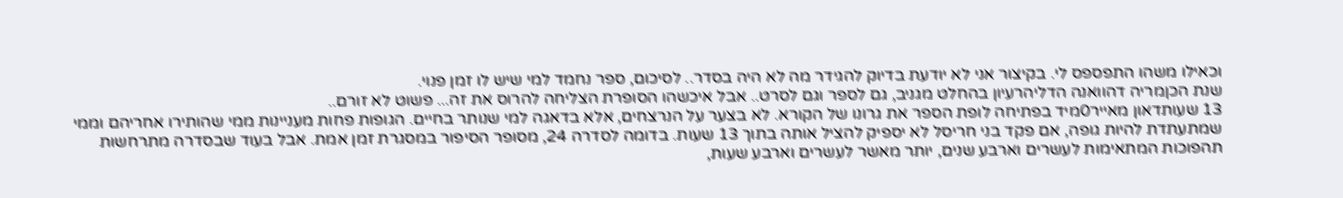וכאילו משהו התפספס לי. בקיצור אני לא יודעת בדיוק להגידר מה לא היה בסדר.. לסיכום, ספר נחמד למי שיש לו זמן פנוי.
שנת הכןמריה דהוואנה הדליהרעיון בהחלט מגניב, גם לספר וגם לסרט.. אבל איכשהו הסופרת הצליחה להרוס את זה... פשוט לא זורם..
13 שעותדאון מאייר0מיד בפתיחה לופת הספר את גרונו של הקורא. לא בצער על הנרצחים, אלא בדאגה למי שנותר בחיים. הגופות פחות מעניינות ממי שהותירו אחריהם וממי שמתעתדת להיות גופה, אם פקד בני חריסל לא יספיק להציל אותה בתוך 13 שעות. בדומה לסדרה 24, מסופר הסיפור במסגרת זמן אמת. אבל בעוד שבסדרה מתרחשות תהפוכות המתאימות לעשרים וארבע שנים, יותר מאשר לעשרים וארבע שעות,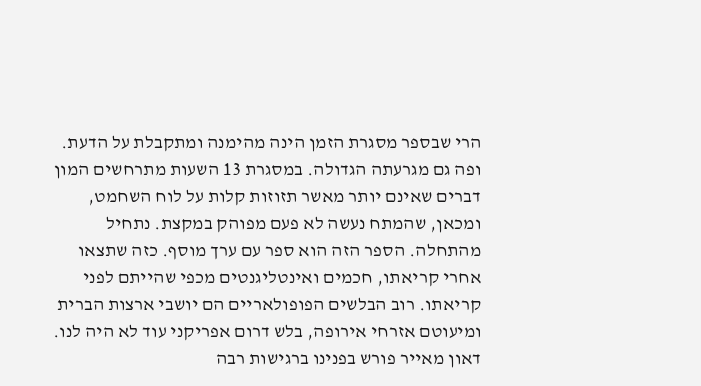הרי שבספר מסגרת הזמן הינה מהימנה ומתקבלת על הדעת. ופה גם מגרעתה הגדולה. במסגרת 13 השעות מתרחשים המון דברים שאינם יותר מאשר תזוזות קלות על לוח השחמט, ומכאן, שהמתח נעשה לא פעם מפוהק במקצת. נתחיל מהתחלה. הספר הזה הוא ספר עם ערך מוסף. כזה שתצאו אחרי קריאתו, חכמים ואינטליגנטים מכפי שהייתם לפני קריאתו. רוב הבלשים הפופולאריים הם יושבי ארצות הברית ומיעוטם אזרחי אירופה, בלש דרום אפריקני עוד לא היה לנו. דאון מאייר פורש בפנינו ברגישות רבה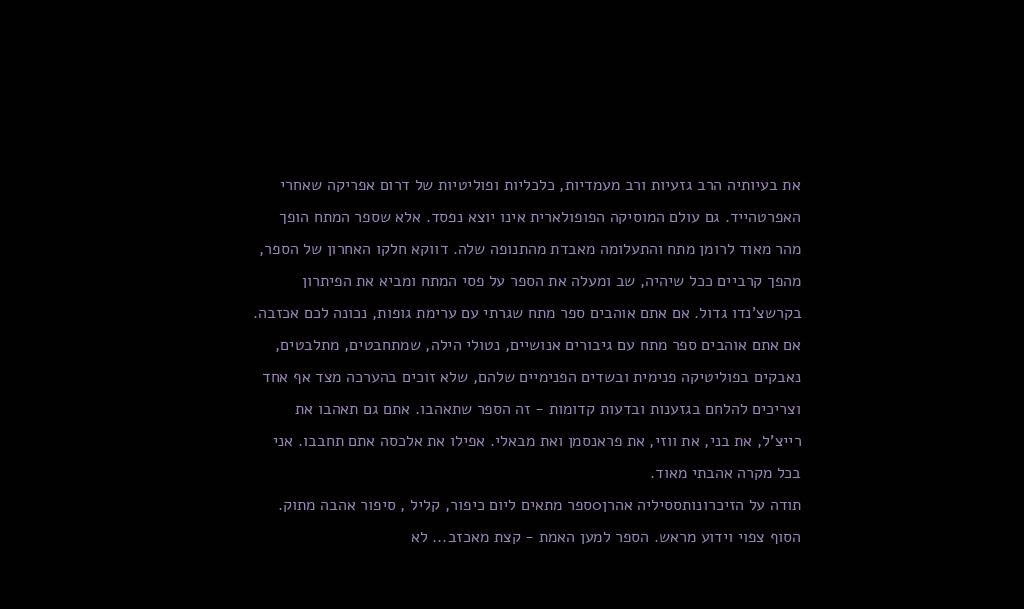את בעיותיה הרב גזעיות ורב מעמדיות, כלכליות ופוליטיות של דרום אפריקה שאחרי האפרטהייד. גם עולם המוסיקה הפופולארית אינו יוצא נפסד. אלא שספר המתח הופך מהר מאוד לרומן מתח והתעלומה מאבדת מהתנופה שלה. דווקא חלקו האחרון של הספר, מהפך קרביים ככל שיהיה, שב ומעלה את הספר על פסי המתח ומביא את הפיתרון בקרשצ'נדו גדול. אם אתם אוהבים ספר מתח שגרתי עם ערימת גופות, נכונה לכם אכזבה. אם אתם אוהבים ספר מתח עם גיבורים אנושיים, נטולי הילה, שמתחבטים, מתלבטים, נאבקים בפוליטיקה פנימית ובשדים הפנימיים שלהם, שלא זוכים בהערכה מצד אף אחד וצריכים להלחם בגזענות ובדעות קדומות - זה הספר שתאהבו. אתם גם תאהבו את רייצ'ל, את בני, את ווזי, את פראנסמן ואת מבאלי. אפילו את אלכסה אתם תחבבו. אני בכל מקרה אהבתי מאוד.
תודה על הזיכרונותססיליה אהרן0ספר מתאים ליום כיפור, קליל , סיפור אהבה מתוק. הסוף צפוי וידוע מראש. הספר למען האמת - קצת מאכזב... לא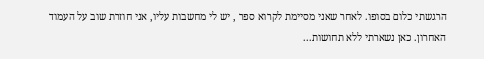הרגשתי כלום בסופו. לאחר שאני מסיימת לקרוא ספר , יש לי מחשבות עליו, אני חוזרת שוב על העמוד האחרון. כאן נשארתי ללא תחושות...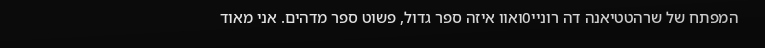המפתח של שרהטטיאנה דה רוניי0ואוו איזה ספר גדול, פשוט ספר מדהים. אני מאוד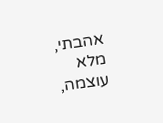אהבתי, מלא עוצמה,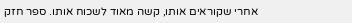אחרי שקוראים אותו, קשה מאוד לשכוח אותו. ספר חזק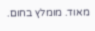מאוד. מומלץ בחום.